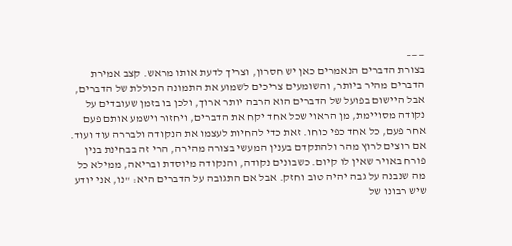——–
בצורת הדברים הנאמרים כאן יש חסרון, וצריך לדעת אותו מראש. קצב אמירת הדברים מהיר ביותר, והשומעים צריכים לשמוע את התמונה הכוללת של הדברים, אבל היישום בפועל של הדברים הוא הרבה יותר ארוך, ולכן בו בזמן שעובדים על נקודה מסויימת, מן הראוי שכל אחד יקח את הדברים, ויחזור וישמע אותם פעם אחר פעם, כל אחד כפי כוחו. זאת כדי להחיות לעצמו את הנקודה ולבררה עוד ועוד.
אם רוצים לרוץ מהר ולהתקדם בענין המעשי בצורה מהירה, הרי זה בבחינת בנין פורח באויר שאין לו קיום. כשבונים נקודה, והנקודה מיוסדת ובריאה, ממילא כל מה שנבנה על גבה יהיה טוב וחזק. אבל אם התגובה על הדברים היא: "נו, אני יודע שיש רבונו של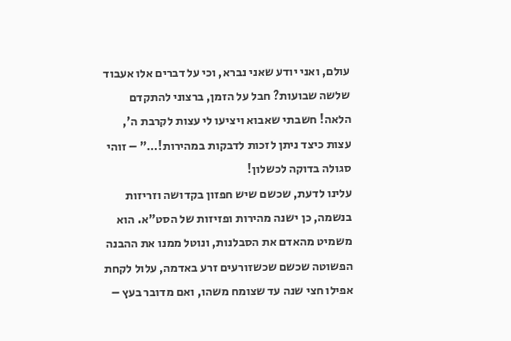עולם, ואני יודע שאני נברא, וכי על דברים אלו אעבוד שלשה שבועות? חבל על הזמן, ברצוני להתקדם הלאה! חשבתי שאבוא ויציעו לי עצות לקרבת ה', עצות כיצד ניתן לזכות לדבקות במהירות!…" – זוהי סגולה בדוקה לכשלון!
עלינו לדעת, שכשם שיש חפזון בקדושה וזריזות בנשמה, כן ישנה מהירות ופזיזות של הסט"א. הוא משמיט מהאדם את הסבלנות, ונוטל ממנו את ההבנה הפשוטה שכשם שכשזורעים זרע באדמה, עלול לקחת אפילו חצי שנה עד שצומח משהו, ואם מדובר בעץ –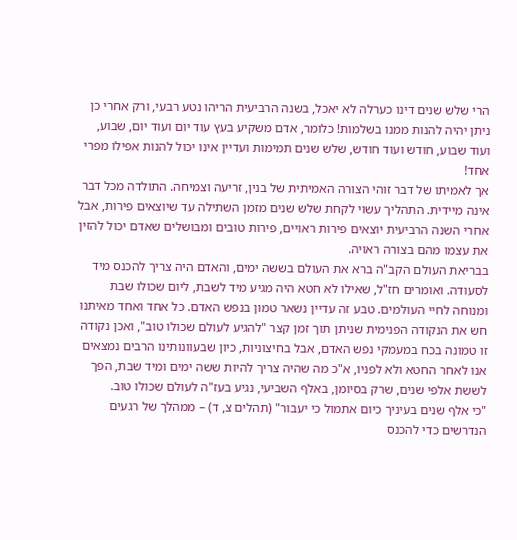הרי שלש שנים דינו כערלה לא יאכל, בשנה הרביעית הריהו נטע רבעי, ורק אחרי כן ניתן יהיה להנות ממנו בשלמות! כלומר, אדם משקיע בעץ עוד יום ועוד יום, שבוע, ועוד שבוע, חודש ועוד חודש, שלש שנים תמימות ועדיין אינו יכול להנות אפילו מפרי אחד!
אך לאמיתו של דבר זוהי הצורה האמיתית של בנין, זריעה וצמיחה. התולדה מכל דבר אינה מיידית. התהליך עשוי לקחת שלש שנים מזמן השתילה עד שיוצאים פירות, אבל אחרי השנה הרביעית יוצאים פירות ראויים, פירות טובים ומבושלים שאדם יכול להזין את עצמו מהם בצורה ראויה.
בבריאת העולם הקב"ה ברא את העולם בששה ימים, והאדם היה צריך להכנס מיד לסעודה. ואומרים חז"ל, שאילו לא חטא היה מגיע מיד לשבת, ליום שכולו שבת ומנוחה לחיי העולמים. טבע זה עדיין נשאר טמון בנפש האדם. כל אחד ואחד מאיתנו חש את הנקודה הפנימית שניתן תוך זמן קצר "להגיע לעולם שכולו טוב", ואכן נקודה זו טמונה בכח במעמקי נפש האדם, אבל בחיצוניות, כיון שבעוונותינו הרבים נמצאים אנו לאחר החטא ולא לפניו, א"כ מה שהיה צריך להיות ששה ימים ומיד שבת, הפך לששת אלפי שנים, שרק בסיומן, באלף השביעי, נגיע בעז"ה לעולם שכולו טוב.
"כי אלף שנים בעיניך כיום אתמול כי יעבור" (תהלים צ, ד) – ממהלך של רגעים הנדרשים כדי להכנס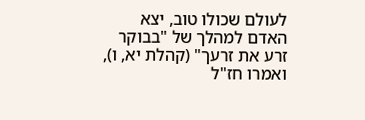לעולם שכולו טוב, יצא האדם למהלך של "בבוקר זרע את זרעך" (קהלת יא, ו), ואמרו חז"ל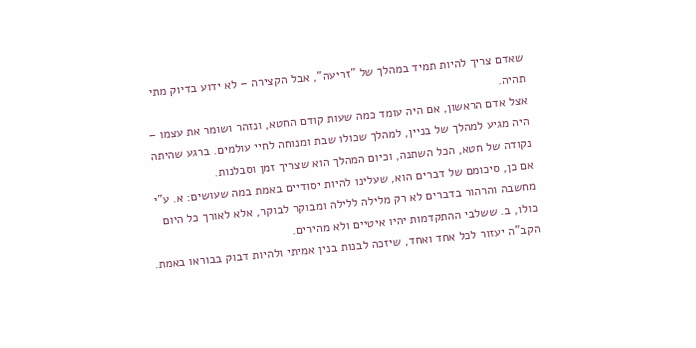שאדם צריך להיות תמיד במהלך של "זריעה", אבל הקצירה – לא ידוע בדיוק מתי תהיה.
אצל אדם הראשון, אם היה עומד כמה שעות קודם החטא, ונזהר ושומר את עצמו – היה מגיע למהלך של בניין, למהלך שכולו שבת ומנוחה לחיי עולמים. ברגע שהיתה נקודה של חטא, הכל השתנה, וכיום המהלך הוא שצריך זמן וסבלנות.
אם כן, סיכומם של דברים הוא, שעלינו להיות יסודיים באמת במה שעושים: א. ע"י מחשבה והרהור בדברים לא רק מלילה ללילה ומבוקר לבוקר, אלא לאורך כל היום כולו, ב. ששלבי ההתקדמות יהיו איטיים ולא מהירים.
הקב"ה יעזור לכל אחד ואחד, שיזכה לבנות בנין אמיתי ולהיות דבוק בבוראו באמת.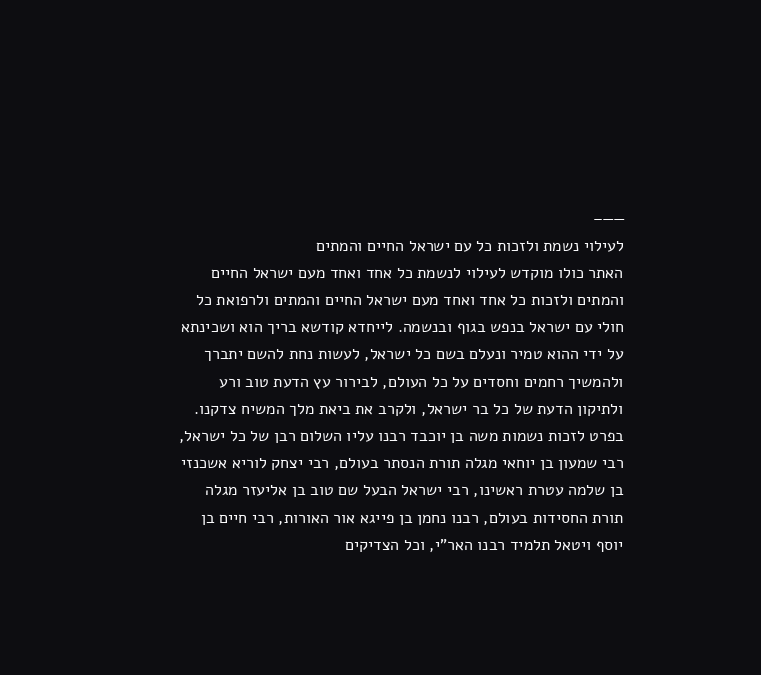——–
לעילוי נשמת ולזכות כל עם ישראל החיים והמתים
האתר כולו מוקדש לעילוי לנשמת כל אחד ואחד מעם ישראל החיים והמתים ולזכות כל אחד ואחד מעם ישראל החיים והמתים ולרפואת כל חולי עם ישראל בנפש בגוף ובנשמה. לייחדא קודשא בריך הוא ושכינתא על ידי ההוא טמיר ונעלם בשם כל ישראל, לעשות נחת להשם יתברך ולהמשיך רחמים וחסדים על כל העולם, לבירור עץ הדעת טוב ורע ולתיקון הדעת של כל בר ישראל, ולקרב את ביאת מלך המשיח צדקנו.
בפרט לזכות נשמות משה בן יוכבד רבנו עליו השלום רבן של כל ישראל, רבי שמעון בן יוחאי מגלה תורת הנסתר בעולם, רבי יצחק לוריא אשכנזי בן שלמה עטרת ראשינו, רבי ישראל הבעל שם טוב בן אליעזר מגלה תורת החסידות בעולם, רבנו נחמן בן פייגא אור האורות, רבי חיים בן יוסף ויטאל תלמיד רבנו האר"י, וכל הצדיקים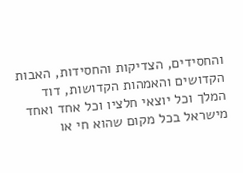והחסידים, הצדיקות והחסידות, האבות הקדושים והאמהות הקדושות, דוד המלך וכל יוצאי חלציו וכל אחד ואחד מישראל בכל מקום שהוא חי או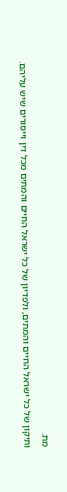מת.
ותיקון של כל ישראל החיים והמתים, ולפדיון של כל ישראל החיים והמתים מכל דין וייסורים שיש עליהם.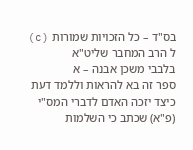בס"ד – כל הזכויות שמורות (c) ל הרב המחבר שליט"א
בלבבי משכן אבנה – א
ספר זה בא להראות וללמד דעת כיצד יזכה האדם לדברי המס"י (פ"א) שכתב כי השלמות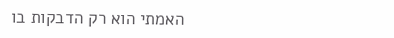האמתי הוא רק הדבקות בו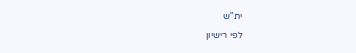ית"ש
לפי רישיון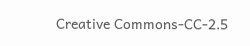Creative Commons-CC-2.5